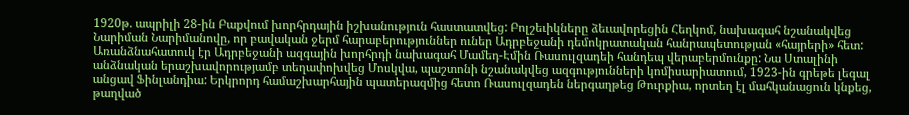1920թ. ապրիլի 28-ին Բաքվում խորհրդային իշխանություն հաստատվեց: Բոլշեւիկները ձեւավորեցին Հեղկոմ, նախագահ նշանակվեց Նարիման Նարիմանովը, որ բավական ջերմ հարաբերություններ ուներ Ադրբեջանի դեմոկրատական հանրապետության «հայրերի» հետ: Առանձնահատուկ էր Ադրբեջանի ազգային խորհրդի նախագահ Մամեդ-Էմին Ռասուլզադեի հանդեպ վերաբերմունքը: Նա Ստալինի անձնական երաշխավորությամբ տեղափոխվեց Մոսկվա, պաշտոնի նշանակվեց ազգությունների կոմիսարիատում, 1923-ին գրեթե լեգալ անցավ Ֆինլանդիա: Երկրորդ համաշխարհային պատերազմից հետո Ռասուլզադեն ներգաղթեց Թուրքիա, որտեղ էլ մահկանացուն կնքեց, թաղված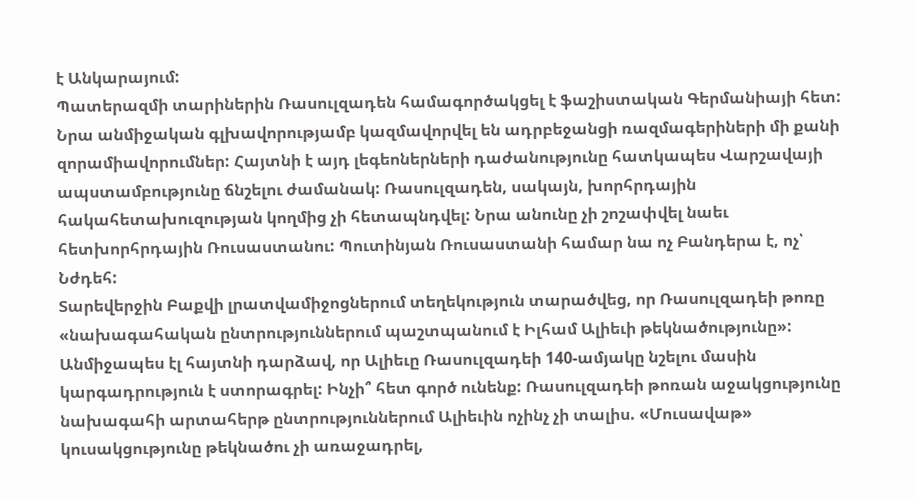է Անկարայում:
Պատերազմի տարիներին Ռասուլզադեն համագործակցել է ֆաշիստական Գերմանիայի հետ: Նրա անմիջական գլխավորությամբ կազմավորվել են ադրբեջանցի ռազմագերիների մի քանի զորամիավորումներ: Հայտնի է այդ լեգեոներների դաժանությունը հատկապես Վարշավայի ապստամբությունը ճնշելու ժամանակ: Ռասուլզադեն, սակայն, խորհրդային հակահետախուզության կողմից չի հետապնդվել: Նրա անունը չի շոշափվել նաեւ հետխորհրդային Ռուսաստանու: Պուտինյան Ռուսաստանի համար նա ոչ Բանդերա է, ոչ՝ Նժդեհ:
Տարեվերջին Բաքվի լրատվամիջոցներում տեղեկություն տարածվեց, որ Ռասուլզադեի թոռը «նախագահական ընտրություններում պաշտպանում է Իլհամ Ալիեւի թեկնածությունը»: Անմիջապես էլ հայտնի դարձավ, որ Ալիեւը Ռասուլզադեի 140-ամյակը նշելու մասին կարգադրություն է ստորագրել: Ինչի՞ հետ գործ ունենք: Ռասուլզադեի թոռան աջակցությունը նախագահի արտահերթ ընտրություններում Ալիեւին ոչինչ չի տալիս. «Մուսավաթ» կուսակցությունը թեկնածու չի առաջադրել,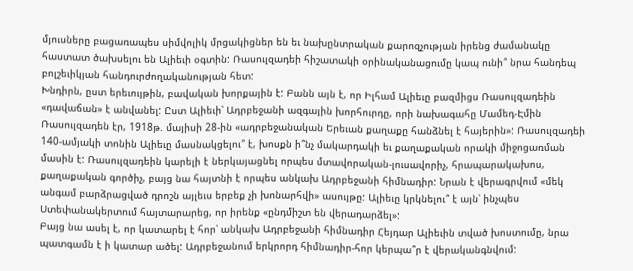մյուսները բացառապես սիմվոլիկ մրցակիցներ են եւ նախընտրական քարոզչության իրենց ժամանակը հաստատ ծախսելու են Ալիեւի օգտին: Ռասուլզադեի հիշատակի օրինականացումը կապ ունի՞ նրա հանդեպ բոլշեւիկյան հանդուրժողականության հետ:
Խնդիրն, ըստ երեւույթին, բավական խորքային է: Բանն այն է, որ Իլհամ Ալիեւը բազմիցս Ռասուլզադեին «դավաճան» է անվանել: Ըստ Ալիեւի՝ Ադրբեջանի ազգային խորհուրդը, որի նախագահը Մամեդ-Էմին Ռասուլզադեն էր, 1918թ. մայիսի 28-ին «ադրբեջանական Երեւան քաղաքը հանձնել է հայերին»: Ռասուլզադեի 140-ամյակի տոնին Ալիեւը մասնակցելու՞ է, խոսքն ի՞նչ մակարդակի եւ քաղաքական որակի միջոցառման մասին է: Ռասուլզադեին կարելի է ներկայացնել որպես մտավորական-լուսավորիչ, հրապարակախոս, քաղաքական գործիչ, բայց նա հայտնի է որպես անկախ Ադրբեջանի հիմնադիր: Նրան է վերագրվում «մեկ անգամ բարձրացված դրոշն այլեւս երբեք չի խոնարհվի» ասույթը: Ալիեւը կրկնելու՞ է այն՝ ինչպես Ստեփանակերտում հայտարարեց, որ իրենք «ընդմիշտ են վերադարձել»:
Բայց նա ասել է, որ կատարել է հոր՝ անկախ Ադրբեջանի հիմնադիր Հեյդար Ալիեւին տված խոստումը, նրա պատգամն է ի կատար ածել: Ադրբեջանում երկրորդ հիմնադիր-հոր կերպա՞ր է վերականգնվում: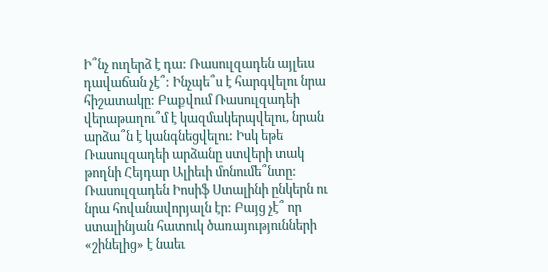Ի՞նչ ուղերձ է դա: Ռասուլզադեն այլեւս դավաճան չէ՞: Ինչպե՞ս է հարգվելու նրա հիշատակը: Բաքվում Ռասուլզադեի վերաթաղու՞մ է կազմակերպվելու, նրան արձա՞ն է կանգնեցվելու: Իսկ եթե Ռասուլզադեի արձանը ստվերի տակ թողնի Հեյդար Ալիեւի մոնումե՞նտը:
Ռասուլզադեն Իոսիֆ Ստալինի ընկերն ու նրա հովանավորյալն էր: Բայց չէ՞ որ ստալինյան հատուկ ծառայությունների «շինելից» է նաեւ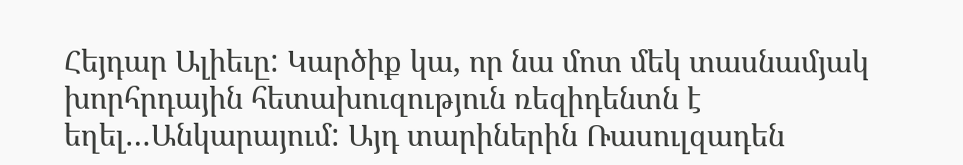Հեյդար Ալիեւը: Կարծիք կա, որ նա մոտ մեկ տասնամյակ խորհրդային հետախուզություն ռեզիդենտն է եղել…Անկարայում: Այդ տարիներին Ռասուլզադեն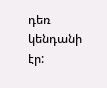դեռ կենդանի էր: